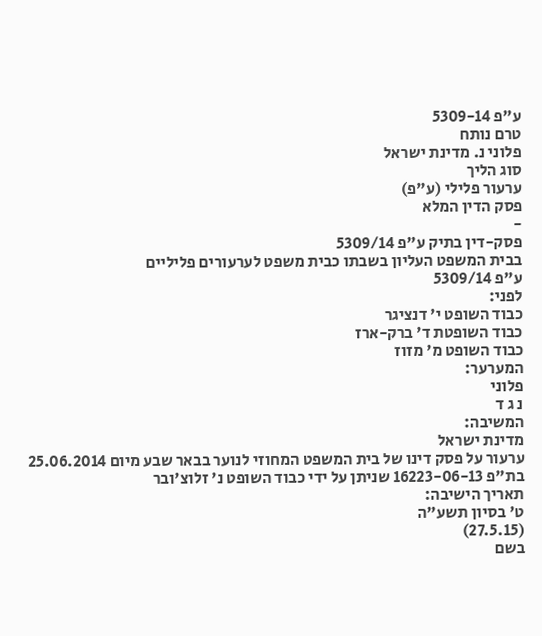ע"פ 5309-14
טרם נותח
פלוני נ. מדינת ישראל
סוג הליך
ערעור פלילי (ע"פ)
פסק הדין המלא
-
פסק-דין בתיק ע"פ 5309/14
בבית המשפט העליון בשבתו כבית משפט לערעורים פליליים
ע"פ 5309/14
לפני:
כבוד השופט י' דנציגר
כבוד השופטת ד' ברק-ארז
כבוד השופט מ' מזוז
המערער:
פלוני
נ ג ד
המשיבה:
מדינת ישראל
ערעור על פסק דינו של בית המשפט המחוזי לנוער בבאר שבע מיום 25.06.2014 בת"פ 16223-06-13 שניתן על ידי כבוד השופט נ' זלוצ'ובר
תאריך הישיבה:
ט' בסיון תשע"ה
(27.5.15)
בשם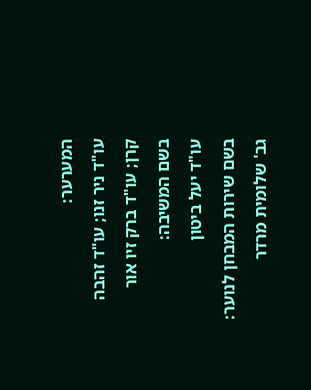המערער:
עו"ד ניר זנו; עו"ד זהבה קרן; עו"ד ברק זיו אור
בשם המשיבה:
עו"ד יעל ביטון
בשם שירות המבחן לנוער:
גב' שלומית מרדר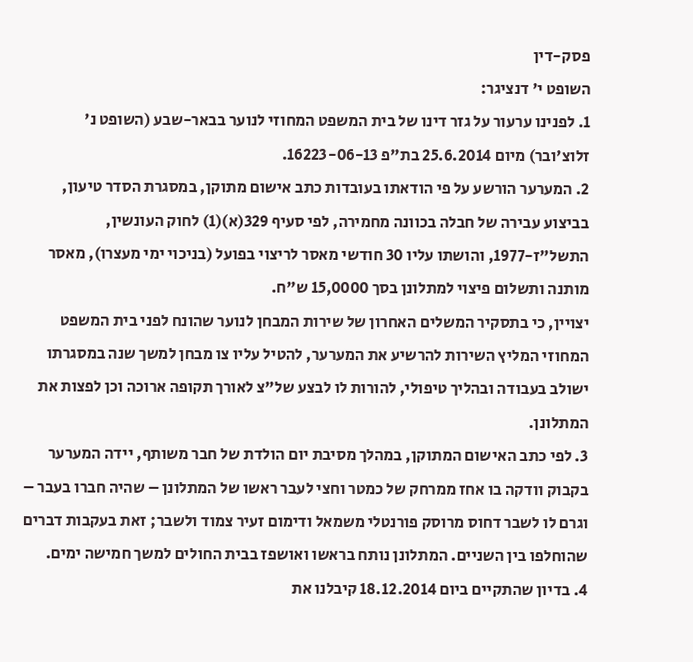פסק-דין
השופט י' דנציגר:
1. לפנינו ערעור על גזר דינו של בית המשפט המחוזי לנוער בבאר-שבע (השופט נ' זלוצ'ובר) מיום 25.6.2014 בת"פ 16223-06-13.
2. המערער הורשע על פי הודאתו בעובדות כתב אישום מתוקן, במסגרת הסדר טיעון, בביצוע עבירה של חבלה בכוונה מחמירה, לפי סעיף 329(א)(1) לחוק העונשין, התשל"ז-1977, והושתו עליו 30 חודשי מאסר לריצוי בפועל (בניכוי ימי מעצרו), מאסר מותנה ותשלום פיצוי למתלונן בסך 15,0000 ש"ח.
יצויין, כי בתסקיר המשלים האחרון של שירות המבחן לנוער שהונח לפני בית המשפט המחוזי המליץ השירות להרשיע את המערער, להטיל עליו צו מבחן למשך שנה במסגרתו ישולב בעבודה ובהליך טיפולי, להורות לו לבצע של"צ לאורך תקופה ארוכה וכן לפצות את המתלונן.
3. לפי כתב האישום המתוקן, במהלך מסיבת יום הולדת של חבר משותף, יידה המערער בקבוק וודקה בו אחז ממרחק של כמטר וחצי לעבר ראשו של המתלונן – שהיה חברו בעבר – וגרם לו לשבר דחוס מרוסק פורנטלי משמאל ודימום זעיר צמוד ולשבר; זאת בעקבות דברים שהוחלפו בין השניים. המתלונן נותח בראשו ואושפז בבית החולים למשך חמישה ימים.
4. בדיון שהתקיים ביום 18.12.2014 קיבלנו את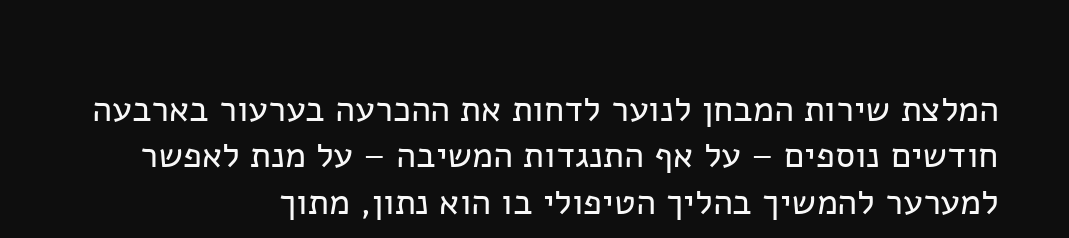המלצת שירות המבחן לנוער לדחות את ההכרעה בערעור בארבעה חודשים נוספים – על אף התנגדות המשיבה – על מנת לאפשר למערער להמשיך בהליך הטיפולי בו הוא נתון, מתוך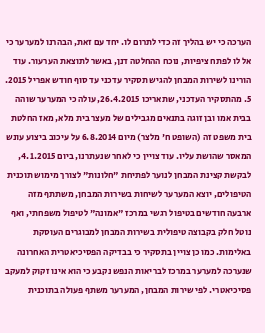הערכה כי יש בהליך זה כדי לתרום לו. יחד עם זאת, הבהרנו למערער כי אל לו לפתח ציפיות, נוכח ההחלטה דנן, באשר לתוצאת הערעור. עוד הורינו לשירות המבחן להגיש תסקיר עדכני עד סוף חודש אפריל 2015.
5. מהתסקיר העדכני, שתאריכו 26.4.2015, עולה כי המערער שוהה בבית אמו ובן זוגה בתנאים מגבילים של מעצר בית מלא, מאז החלטת בית משפט זה (השופט ח' מלצר) מיום 6.8.2014 על עיכוב ביצוע עונש המאסר שהושת עליו. עוד צויין כי לאחר שנעתרנו, ביום 4.1.2015, לבקשת קצינת המבחן לנוער לפתיחת "חלונות" לצורך מימוש תוכנית הטיפולים, יוצא המערער לשיחות בשירות המבחן, משתתף מזה ארבעה חודשים בטיפול רגשי במרכז "אמונה" לטיפול משפחתי, ואף נוטל חלק בקבוצה טיפולית בשירות המבחן למבוגרים העוסקת באלימות. כמו כן צויין בתסקיר כי בבדיקה הפסיכיאטרית האחרונה שנערכה למערער במרכז לבריאות הנפש נקבע כי הוא אינו זקוק למעקב פסיכיאטרי. לפי שירות המבחן, המערער משתף פעולה בתוכנית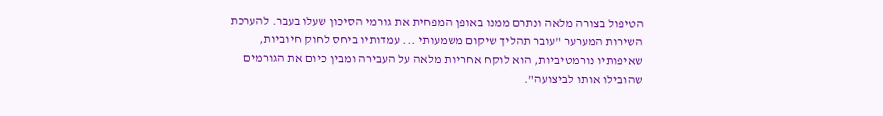הטיפול בצורה מלאה ונתרם ממנו באופן המפחית את גורמי הסיכון שעלו בעבר. להערכת השירות המערער "עובר תהליך שיקום משמעותי ... עמדותיו ביחס לחוק חיוביות, שאיפותיו נורמטיביות, הוא לוקח אחריות מלאה על העבירה ומבין כיום את הגורמים שהובילו אותו לביצועה".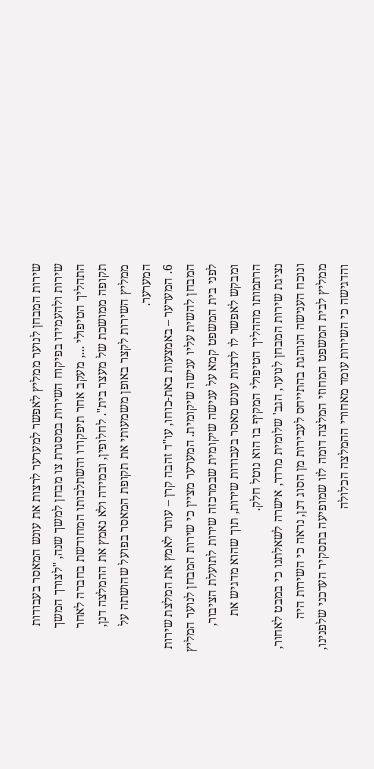שירות המבחן לנוער ממליץ לאפשר למערער לרצות את עונש המאסר בעבודות שירות ולהעמידו בפיקוח השירות במסגרת צו מבחן למשך שנה, "לצורך המשך התהליך הטיפולי ..., מעקב אחר תיפקודו והשתלבותו המחודשת בחברה לאחר תקופה ממושכת של מעצר בית". לחלופין, ובמידה ולא נאמץ את ההמלצה דנן, ממליץ השירות לקצר באופן משמעותי את תקופת המאסר בפועל שהושתה על המערער.
6. המערער – באמצעות באת-כוחו, עו"ד זהבה קרן – עותר לאמץ את המלצת שירות המבחן להשית עליו ענישה שיקומית. המערער מציין כי שירות המבחן לנוער המליץ לפני בית המשפט קמא על ענישה שיקומית שבמרכזה שירות לתועלת הציבור, ומבקש לאפשר לו לרצות עונש מאסר בעבודות שירות, תוך שהוא מדגיש את הרתמותו מההליך הטיפולי המקיף בו הוא נוטל חלק.
נציגת שירות המבחן לנוער, הגב' שלומית מרדר, אישרה לשאלתנו כי במבט לאחור, ונוכח הענישה הנוהגת בהתייחס לעבירות מן הסוג דנן, נראה כי השירות היה ממליץ לבית המשפט המחוזי המלצה דומה לזו שמופיעה בתסקיר העדכני שלפנינו, והדגישה כי השירות עומד מאחורי ההמלצה הכלולה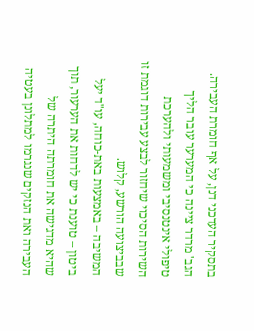בתסקיר העדכני דנן, על אף חומרת העבירה. הגב' מרדר ציינה כי המערער עובר הליך טיפולי אינטנסיבי ומשמעותי ולהערכת השירות הסיכוי שיחזור לבצע עבירות דוגמת זו שבביצועה הורשע, קלוש.
המשיבה – באמצעות באת-כוחה, עו"ד יעל ביטון – טוענת כי יש לדחות את הערעור, תוך שהיא מדגישה את חומרתה היתרה של העבירה ואת הנזקים שנגרמו למתלונן בעטיה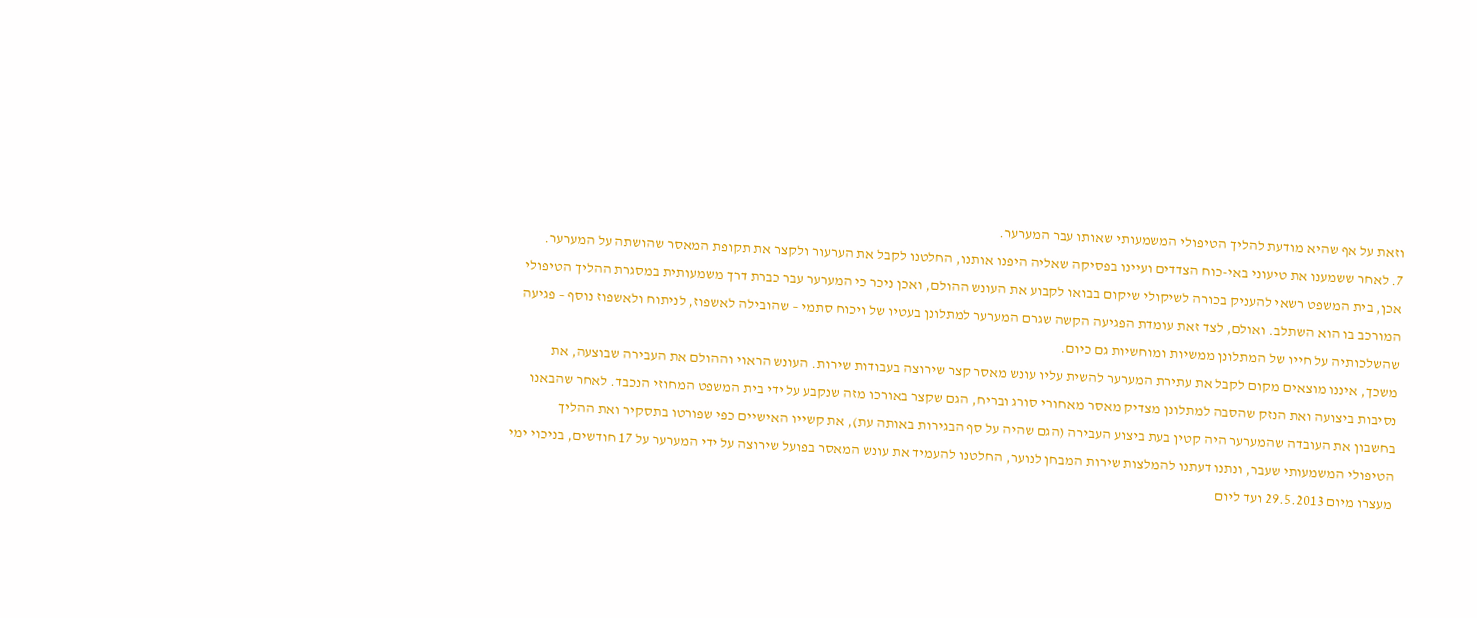וזאת על אף שהיא מודעת להליך הטיפולי המשמעותי שאותו עבר המערער.
7. לאחר ששמענו את טיעוני באי-כוח הצדדים ועיינו בפסיקה שאליה היפנו אותנו, החלטנו לקבל את הערעור ולקצר את תקופת המאסר שהושתה על המערער.
אכן, בית המשפט רשאי להעניק בכורה לשיקולי שיקום בבואו לקבוע את העונש ההולם, ואכן ניכר כי המערער עבר כברת דרך משמעותית במסגרת ההליך הטיפולי המורכב בו הוא השתלב. ואולם, לצד זאת עומדת הפגיעה הקשה שגרם המערער למתלונן בעטיו של ויכוח סתמי – שהובילה לאשפוז, לניתוח ולאשפוז נוסף – פגיעה שהשלכותיה על חייו של המתלונן ממשיות ומוחשיות גם כיום.
משכך, איננו מוצאים מקום לקבל את עתירת המערער להשית עליו עונש מאסר קצר שירוצה בעבודות שירות. העונש הראוי וההולם את העבירה שבוצעה, את נסיבות ביצועה ואת הנזק שהסבה למתלונן מצדיק מאסר מאחורי סורג ובריח, הגם שקצר באורכו מזה שנקבע על ידי בית המשפט המחוזי הנכבד. לאחר שהבאנו בחשבון את העובדה שהמערער היה קטין בעת ביצוע העבירה (הגם שהיה על סף הבגירות באותה עת), את קשייו האישיים כפי שפורטו בתסקיר ואת ההליך הטיפולי המשמעותי שעבר, ונתנו דעתנו להמלצות שירות המבחן לנוער, החלטנו להעמיד את עונש המאסר בפועל שירוצה על ידי המערער על 17 חודשים, בניכוי ימי מעצרו מיום 29.5.2013 ועד ליום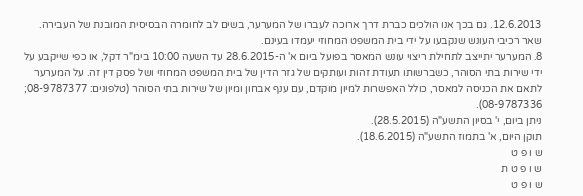12.6.2013. גם בכך אנו הולכים כברת דרך ארוכה לעברו של המערער, בשים לב לחומרה הבסיסית המובנת של העבירה. שאר רכיבי העונש שנקבעו על ידי בית המשפט המחוזי יעמדו בעינם.
8. המערער יתייצב לתחילת ריצוי עונש המאסר בפועל ביום א' ה-28.6.2015 עד השעה 10:00 בימ"ר דקל, או כפי שייקבע על ידי שירות בתי הסוהר, כשברשותו תעודת זהות ועותקים של גזר הדין של בית המשפט המחוזי ושל פסק דין זה. על המערער לתאם את הכניסה למאסר, כולל האפשרות למיון מוקדם, עם ענף אבחון ומיון של שירות בתי הסוהר (טלפונים: 08-9787377; 08-9787336).
ניתן ביום, י' בסיון התשע"ה (28.5.2015).
תוקן היום, א' בתמוז התשע"ה (18.6.2015).
ש ו פ ט
ש ו פ ט ת
ש ו פ ט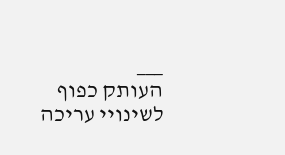___
העותק כפוף לשינויי עריכה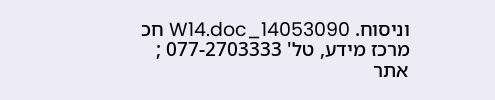וניסוח. 14053090_W14.doc חכ
מרכז מידע, טל' 077-2703333 ; אתר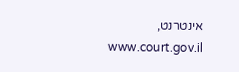אינטרנט, www.court.gov.il